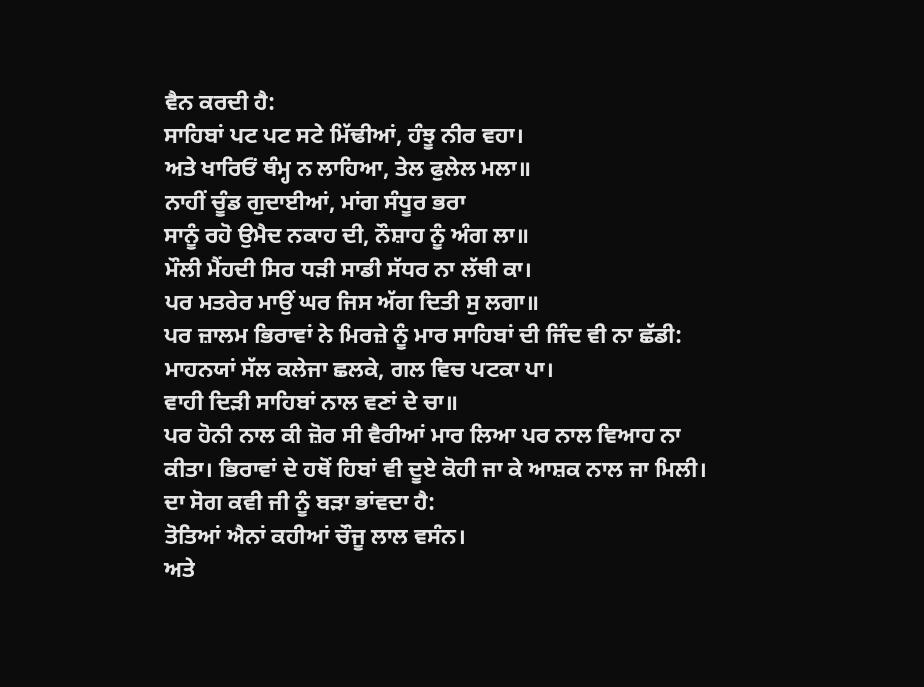ਵੈਨ ਕਰਦੀ ਹੈ:
ਸਾਹਿਬਾਂ ਪਟ ਪਟ ਸਟੇ ਮਿੱਢੀਆਂ, ਹੰਝੂ ਨੀਰ ਵਹਾ।
ਅਤੇ ਖਾਰਿਓਂ ਥੰਮ੍ਹ ਨ ਲਾਹਿਆ, ਤੇਲ ਫੁਲੇਲ ਮਲਾ॥
ਨਾਹੀਂ ਚੂੰਡ ਗੁਦਾਈਆਂ, ਮਾਂਗ ਸੰਧੂਰ ਭਰਾ
ਸਾਨੂੰ ਰਹੋ ਉਮੈਦ ਨਕਾਹ ਦੀ, ਨੌਸ਼ਾਹ ਨੂੰ ਅੰਗ ਲਾ॥
ਮੌਲੀ ਮੈਂਹਦੀ ਸਿਰ ਧੜੀ ਸਾਡੀ ਸੱਧਰ ਨਾ ਲੱਥੀ ਕਾ।
ਪਰ ਮਤਰੇਰ ਮਾਉਂ ਘਰ ਜਿਸ ਅੱਗ ਦਿਤੀ ਸੁ ਲਗਾ॥
ਪਰ ਜ਼ਾਲਮ ਭਿਰਾਵਾਂ ਨੇ ਮਿਰਜ਼ੇ ਨੂੰ ਮਾਰ ਸਾਹਿਬਾਂ ਦੀ ਜਿੰਦ ਵੀ ਨਾ ਛੱਡੀ:
ਮਾਹਨਯਾਂ ਸੱਲ ਕਲੇਜਾ ਛਲਕੇ, ਗਲ ਵਿਚ ਪਟਕਾ ਪਾ।
ਵਾਹੀ ਦਿੜੀ ਸਾਹਿਬਾਂ ਨਾਲ ਵਣਾਂ ਦੇ ਚਾ॥
ਪਰ ਹੋਨੀ ਨਾਲ ਕੀ ਜ਼ੋਰ ਸੀ ਵੈਰੀਆਂ ਮਾਰ ਲਿਆ ਪਰ ਨਾਲ ਵਿਆਹ ਨਾ ਕੀਤਾ। ਭਿਰਾਵਾਂ ਦੇ ਹਥੋਂ ਹਿਬਾਂ ਵੀ ਦੂਏ ਕੋਹੀ ਜਾ ਕੇ ਆਸ਼ਕ ਨਾਲ ਜਾ ਮਿਲੀ।
ਦਾ ਸੋਗ ਕਵੀ ਜੀ ਨੂੰ ਬੜਾ ਭਾਂਵਦਾ ਹੈ:
ਤੋਤਿਆਂ ਐਨਾਂ ਕਹੀਆਂ ਚੌਜੂ ਲਾਲ ਵਸੰਨ।
ਅਤੇ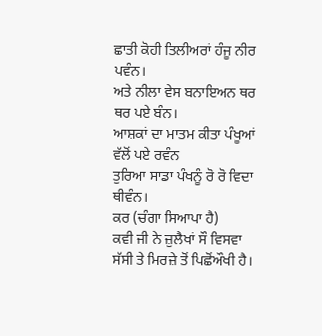ਛਾਤੀ ਕੋਹੀ ਤਿਲੀਅਰਾਂ ਹੰਜੂ ਨੀਰ ਪਵੰਨ।
ਅਤੇ ਨੀਲਾ ਵੇਸ ਬਨਾਇਅਨ ਥਰ ਥਰ ਪਏ ਬੰਨ।
ਆਸ਼ਕਾਂ ਦਾ ਮਾਤਮ ਕੀਤਾ ਪੰਖੂਆਂ ਵੱਲੋਂ ਪਏ ਰਵੰਨ
ਤੁਰਿਆ ਸਾਡਾ ਪੰਖਨੂੰ ਰੋ ਰੋ ਵਿਦਾ ਥੀਵੰਨ।
ਕਰ (ਚੰਗਾ ਸਿਆਪਾ ਹੈ)
ਕਵੀ ਜੀ ਨੇ ਜ਼ੁਲੈਖਾਂ ਸੌ ਵਿਸਵਾ ਸੱਸੀ ਤੇ ਮਿਰਜ਼ੇ ਤੋਂ ਪਿਛੋਂਔਖੀ ਹੈ।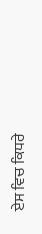ਏਸ ਵਿਚ ਕਿਧਰੇ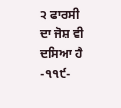੨ ਫਾਰਸੀ ਦਾ ਜੋਸ਼ ਵੀ ਦਸਿਆ ਹੈ
-੧੧੯-